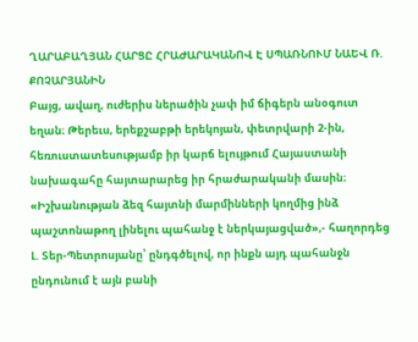ՂԱՐԱԲԱՂՅԱՆ ՀԱՐՑԸ ՀՐԱԺԱՐԱԿԱՆՈՎ Է ՍՊԱՌՆՈՒՄ ՆԱԵՎ Ռ. ՔՈՉԱՐՅԱՆԻՆ
Բայց, ավաղ, ուժերիս ներածին չափ իմ ճիգերն անօգուտ եղան։ Թերեւս, երեքշաբթի երեկոյան, փետրվարի 2-ին, հեռուստատեսությամբ իր կարճ ելույթում Հայաստանի նախագահը հայտարարեց իր հրաժարականի մասին։ «Իշխանության ձեզ հայտնի մարմինների կողմից ինձ պաշտոնաթող լինելու պահանջ է ներկայացված»,- հաղորդեց Լ. Տեր-Պետրոսյանը՝ ընդգծելով, որ ինքն այդ պահանջն ընդունում է այն բանի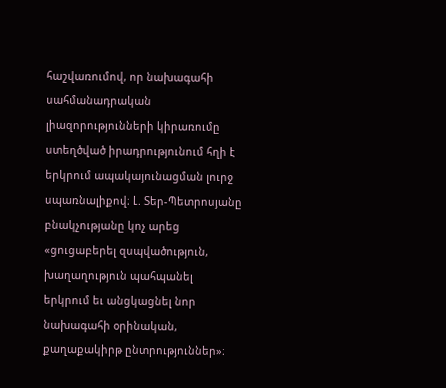հաշվառումով, որ նախագահի սահմանադրական լիազորությունների կիրառումը ստեղծված իրադրությունում հղի է երկրում ապակայունացման լուրջ սպառնալիքով։ Լ. Տեր-Պետրոսյանը բնակչությանը կոչ արեց «ցուցաբերել զսպվածություն, խաղաղություն պահպանել երկրում եւ անցկացնել նոր նախագահի օրինական, քաղաքակիրթ ընտրություններ»։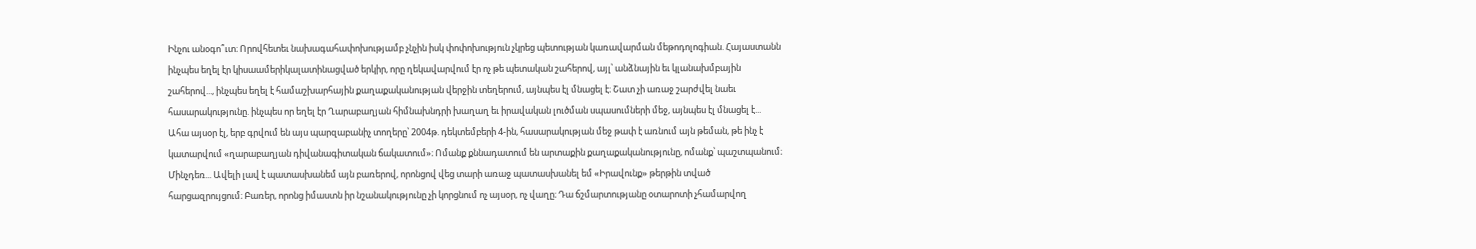Ինչու անօգո՞ւտ։ Որովհետեւ նախագահափոխությամբ չնչին իսկ փոփոխություն չկրեց պետության կառավարման մեթոդոլոգիան. Հայաստանն ինչպես եղել էր կիսաամերիկալատինացված երկիր, որը ղեկավարվում էր ոչ թե պետական շահերով, այլ՝ անձնային եւ կլանախմբային շահերով..., ինչպես եղել է համաշխարհային քաղաքականության վերջին տեղերում, այնպես էլ մնացել է։ Շատ չի առաջ շարժվել նաեւ հասարակությունը. ինչպես որ եղել էր Ղարաբաղյան հիմնախնդրի խաղաղ եւ իրավական լուծման սպասումների մեջ, այնպես էլ մնացել է... Ահա այսօր էլ, երբ գրվում են այս պարզաբանիչ տողերը՝ 2004թ. դեկտեմբերի 4-ին, հասարակության մեջ թափ է առնում այն թեման, թե ինչ է կատարվում «ղարաբաղյան դիվանագիտական ճակատում»։ Ոմանք քննադատում են արտաքին քաղաքականությունը, ոմանք՝ պաշտպանում։ Մինչդեռ... Ավելի լավ է պատասխանեմ այն բառերով, որոնցով վեց տարի առաջ պատասխանել եմ «Իրավունք» թերթին տված հարցազրույցում։ Բառեր, որոնց իմաստն իր նշանակությունը չի կորցնում ոչ այսօր, ոչ վաղը։ Դա ճշմարտությանը օտարոտի չհամարվող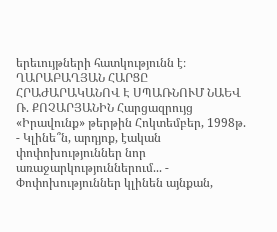երեւույթների հատկությունն է։ ՂԱՐԱԲԱՂՅԱՆ ՀԱՐՑԸ ՀՐԱԺԱՐԱԿԱՆՈՎ Է ՍՊԱՌՆՈՒՄ ՆԱԵՎ Ռ. ՔՈՉԱՐՅԱՆԻՆ Հարցազրույց «Իրավունք» թերթին Հոկտեմբեր, 1998թ. - Կլինե՞ն, արդյոք, էական փոփոխություններ նոր առաջարկություններում... - Փոփոխություններ կլինեն այնքան,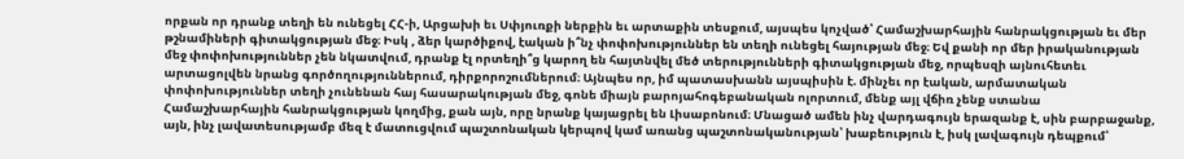որքան որ դրանք տեղի են ունեցել ՀՀ-ի, Արցախի եւ Սփյուռքի ներքին եւ արտաքին տեսքում, այսպես կոչված՝ Համաշխարհային հանրակցության եւ մեր թշնամիների գիտակցության մեջ։ Իսկ , ձեր կարծիքով, էական ի՞նչ փոփոխություններ են տեղի ունեցել հայության մեջ։ Եվ քանի որ մեր իրականության մեջ փոփոխություններ չեն նկատվում, դրանք էլ որտեղի՞ց կարող են հայտնվել մեծ տերությունների գիտակցության մեջ, որպեսզի այնուհետեւ արտացոլվեն նրանց գործողություններում, դիրքորոշումներում։ Այնպես որ, իմ պատասխանն այսպիսին է. մինչեւ որ էական, արմատական փոփոխություններ տեղի չունենան հայ հասարակության մեջ, գոնե միայն բարոյահոգեբանական ոլորտում, մենք այլ վճիռ չենք ստանա Համաշխարհային հանրակցության կողմից, քան այն, որը նրանք կայացրել են Լիսաբոնում։ Մնացած ամեն ինչ վարդագույն երազանք է, սին բարբաջանք, այն, ինչ լավատեսությամբ մեզ է մատուցվում պաշտոնական կերպով կամ առանց պաշտոնականության՝ խաբեություն է, իսկ լավագույն դեպքում՝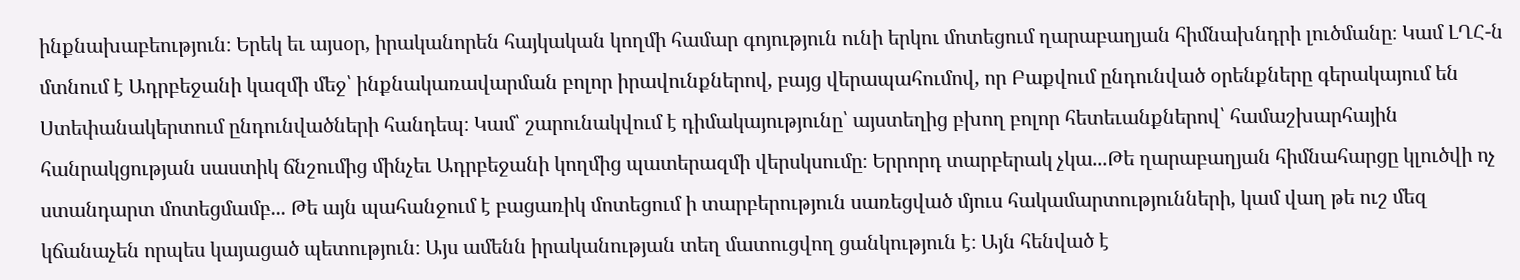ինքնախաբեություն։ Երեկ եւ այսօր, իրականորեն հայկական կողմի համար գոյություն ունի երկու մոտեցում ղարաբաղյան հիմնախնդրի լուծմանը։ Կամ ԼՂՀ-ն մտնում է Ադրբեջանի կազմի մեջ՝ ինքնակառավարման բոլոր իրավունքներով, բայց վերապահումով, որ Բաքվում ընդունված օրենքները գերակայում են Ստեփանակերտում ընդունվածների հանդեպ։ Կամ՝ շարունակվում է դիմակայությունը՝ այստեղից բխող բոլոր հետեւանքներով՝ համաշխարհային հանրակցության սաստիկ ճնշումից մինչեւ Ադրբեջանի կողմից պատերազմի վերսկսումը։ Երրորդ տարբերակ չկա...Թե ղարաբաղյան հիմնահարցը կլուծվի ոչ ստանդարտ մոտեցմամբ... Թե այն պահանջում է բացառիկ մոտեցում ի տարբերություն սառեցված մյուս հակամարտությունների, կամ վաղ թե ուշ մեզ կճանաչեն որպես կայացած պետություն։ Այս ամենն իրականության տեղ մատուցվող ցանկություն է։ Այն հենված է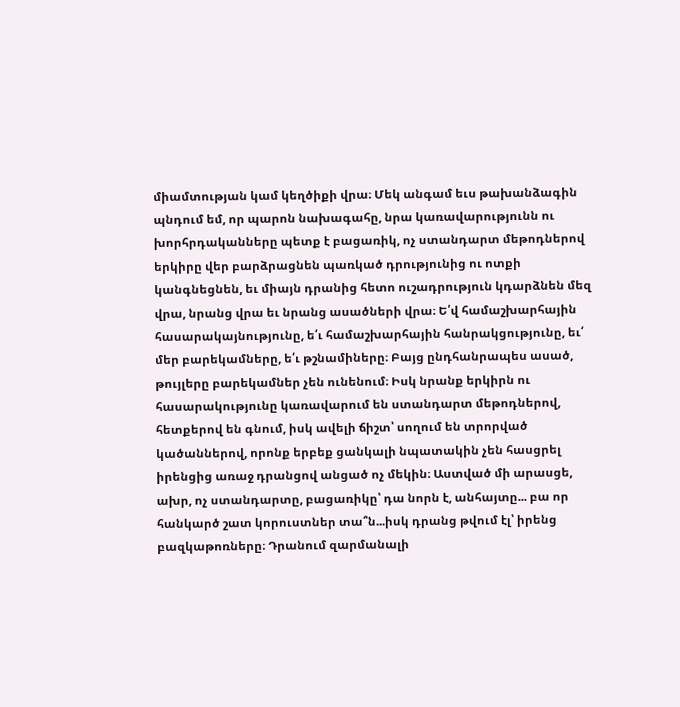միամտության կամ կեղծիքի վրա։ Մեկ անգամ եւս թախանձագին պնդում եմ, որ պարոն նախագահը, նրա կառավարությունն ու խորհրդականները պետք է բացառիկ, ոչ ստանդարտ մեթոդներով երկիրը վեր բարձրացնեն պառկած դրությունից ու ոտքի կանգնեցնեն, եւ միայն դրանից հետո ուշադրություն կդարձնեն մեզ վրա, նրանց վրա եւ նրանց ասածների վրա։ Ե՛վ համաշխարհային հասարակայնությունը, ե՛ւ համաշխարհային հանրակցությունը, եւ՛ մեր բարեկամները, ե՛ւ թշնամիները։ Բայց ընդհանրապես ասած, թույլերը բարեկամներ չեն ունենում։ Իսկ նրանք երկիրն ու հասարակությունը կառավարում են ստանդարտ մեթոդներով, հետքերով են գնում, իսկ ավելի ճիշտ՝ սողում են տրորված կածաններով, որոնք երբեք ցանկալի նպատակին չեն հասցրել իրենցից առաջ դրանցով անցած ոչ մեկին։ Աստված մի արասցե, ախր, ոչ ստանդարտը, բացառիկը՝ դա նորն է, անհայտը... բա որ հանկարծ շատ կորուստներ տա՞ն...իսկ դրանց թվում էլ՝ իրենց բազկաթոռները։ Դրանում զարմանալի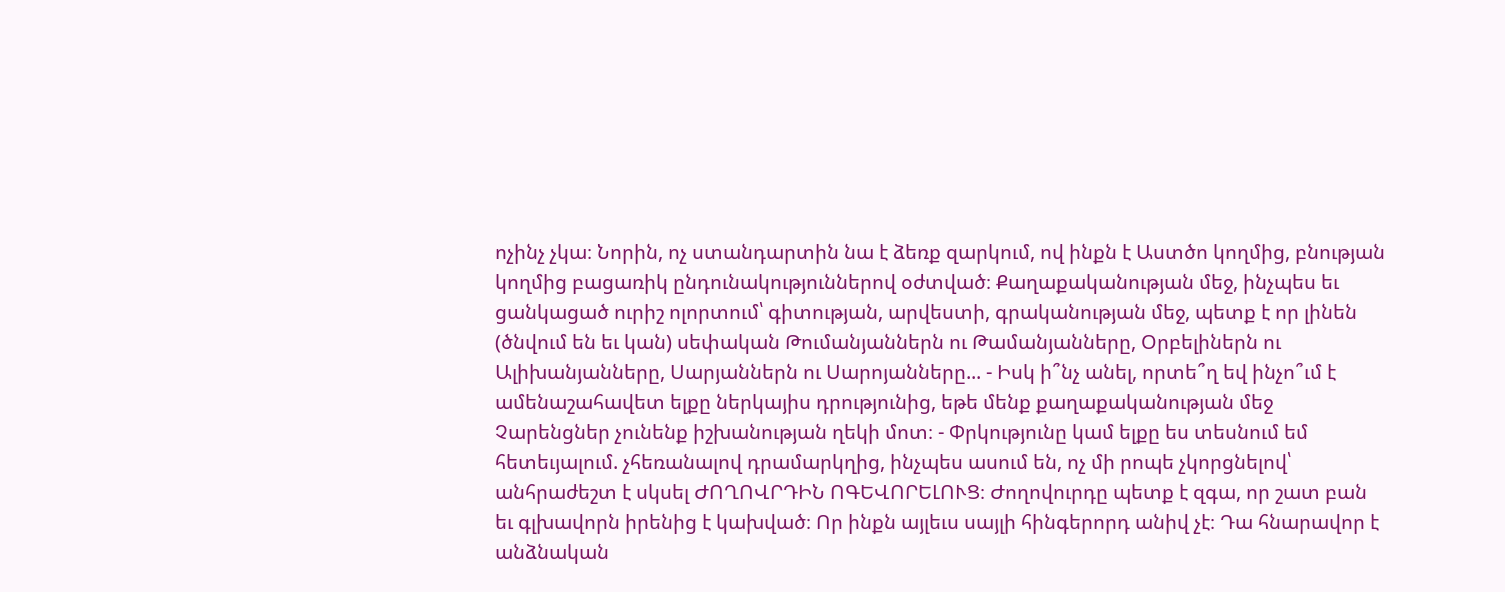ոչինչ չկա։ Նորին, ոչ ստանդարտին նա է ձեռք զարկում, ով ինքն է Աստծո կողմից, բնության կողմից բացառիկ ընդունակություններով օժտված։ Քաղաքականության մեջ, ինչպես եւ ցանկացած ուրիշ ոլորտում՝ գիտության, արվեստի, գրականության մեջ, պետք է որ լինեն (ծնվում են եւ կան) սեփական Թումանյաններն ու Թամանյանները, Օրբելիներն ու Ալիխանյանները, Սարյաններն ու Սարոյանները... - Իսկ ի՞նչ անել, որտե՞ղ եվ ինչո՞ւմ է ամենաշահավետ ելքը ներկայիս դրությունից, եթե մենք քաղաքականության մեջ Չարենցներ չունենք իշխանության ղեկի մոտ։ - Փրկությունը կամ ելքը ես տեսնում եմ հետեւյալում. չհեռանալով դրամարկղից, ինչպես ասում են, ոչ մի րոպե չկորցնելով՝ անհրաժեշտ է սկսել ԺՈՂՈՎՐԴԻՆ ՈԳԵՎՈՐԵԼՈՒՑ։ Ժողովուրդը պետք է զգա, որ շատ բան եւ գլխավորն իրենից է կախված։ Որ ինքն այլեւս սայլի հինգերորդ անիվ չէ։ Դա հնարավոր է անձնական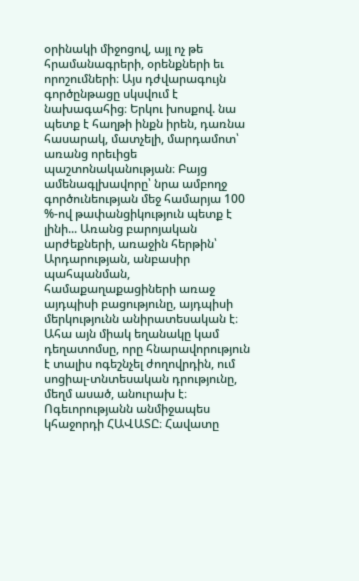օրինակի միջոցով, այլ ոչ թե հրամանագրերի, օրենքների եւ որոշումների։ Այս դժվարագույն գործընթացը սկսվում է նախագահից։ Երկու խոսքով. նա պետք է հաղթի ինքն իրեն, դառնա հասարակ, մատչելի, մարդամոտ՝ առանց որեւիցե պաշտոնականության։ Բայց ամենագլխավորը՝ նրա ամբողջ գործունեության մեջ համարյա 100 %-ով թափանցիկություն պետք է լինի... Առանց բարոյական արժեքների, առաջին հերթին՝ Արդարության, անբասիր պահպանման, համաքաղաքացիների առաջ այդպիսի բացությունը, այդպիսի մերկությունն անիրատեսական է։ Ահա այն միակ եղանակը կամ դեղատոմսը, որը հնարավորություն է տալիս ոգեշնչել ժողովրդին, ում սոցիալ-տնտեսական դրությունը, մեղմ ասած, անուրախ է։ Ոգեւորությանն անմիջապես կհաջորդի ՀԱՎԱՏԸ։ Հավատը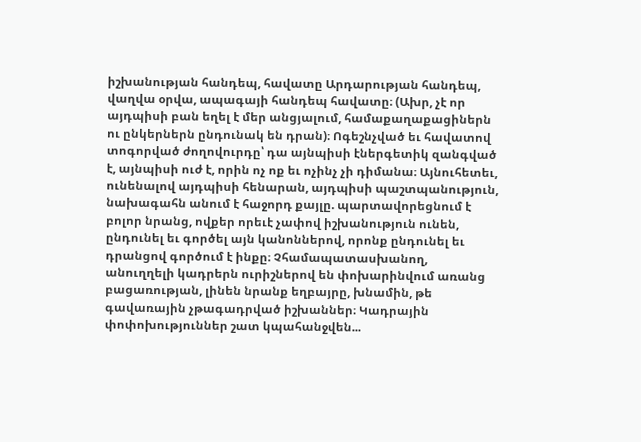իշխանության հանդեպ, հավատը Արդարության հանդեպ, վաղվա օրվա, ապագայի հանդեպ հավատը։ (Ախր, չէ որ այդպիսի բան եղել է մեր անցյալում, համաքաղաքացիներն ու ընկերներն ընդունակ են դրան)։ Ոգեշնչված եւ հավատով տոգորված ժողովուրդը՝ դա այնպիսի էներգետիկ զանգված է, այնպիսի ուժ է, որին ոչ ոք եւ ոչինչ չի դիմանա։ Այնուհետեւ, ունենալով այդպիսի հենարան, այդպիսի պաշտպանություն, նախագահն անում է հաջորդ քայլը. պարտավորեցնում է բոլոր նրանց, ովքեր որեւէ չափով իշխանություն ունեն, ընդունել եւ գործել այն կանոններով, որոնք ընդունել եւ դրանցով գործում է ինքը։ Չհամապատասխանող, անուղղելի կադրերն ուրիշներով են փոխարինվում առանց բացառության, լինեն նրանք եղբայրը, խնամին, թե գավառային չթագադրված իշխաններ։ Կադրային փոփոխություններ շատ կպահանջվեն...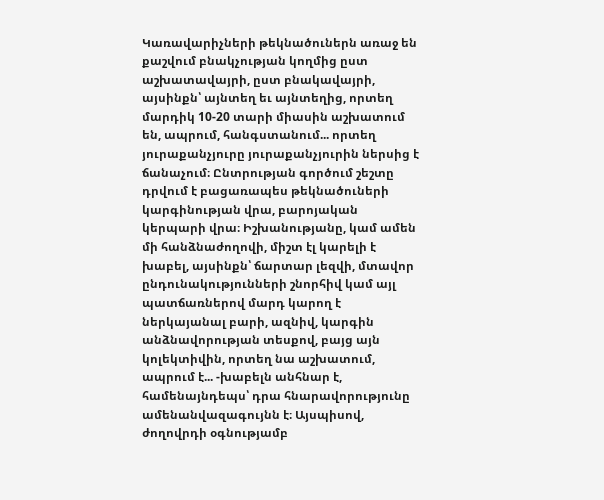Կառավարիչների թեկնածուներն առաջ են քաշվում բնակչության կողմից ըստ աշխատավայրի, ըստ բնակավայրի, այսինքն՝ այնտեղ եւ այնտեղից, որտեղ մարդիկ 10-20 տարի միասին աշխատում են, ապրում, հանգստանում... որտեղ յուրաքանչյուրը յուրաքանչյուրին ներսից է ճանաչում։ Ընտրության գործում շեշտը դրվում է բացառապես թեկնածուների կարգինության վրա, բարոյական կերպարի վրա։ Իշխանությանը, կամ ամեն մի հանձնաժողովի, միշտ էլ կարելի է խաբել, այսինքն՝ ճարտար լեզվի, մտավոր ընդունակությունների շնորհիվ կամ այլ պատճառներով մարդ կարող է ներկայանալ բարի, ազնիվ, կարգին անձնավորության տեսքով, բայց այն կոլեկտիվին, որտեղ նա աշխատում, ապրում է... -խաբելն անհնար է, համենայնդեպս՝ դրա հնարավորությունը ամենանվազագույնն է։ Այսպիսով, ժողովրդի օգնությամբ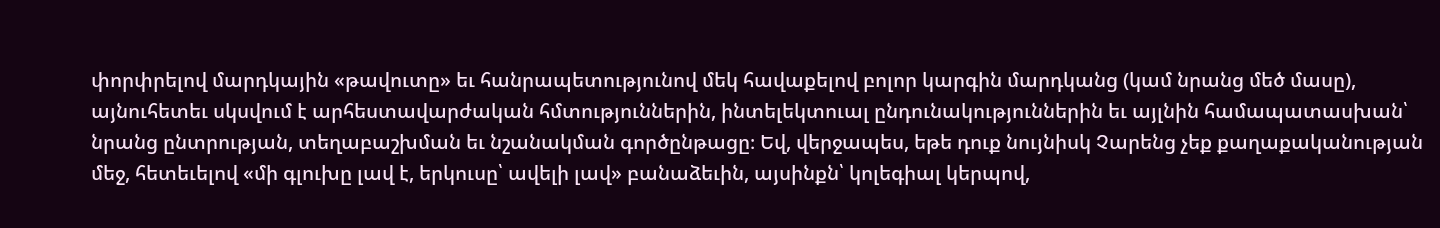փորփրելով մարդկային «թավուտը» եւ հանրապետությունով մեկ հավաքելով բոլոր կարգին մարդկանց (կամ նրանց մեծ մասը), այնուհետեւ սկսվում է արհեստավարժական հմտություններին, ինտելեկտուալ ընդունակություններին եւ այլնին համապատասխան՝ նրանց ընտրության, տեղաբաշխման եւ նշանակման գործընթացը։ Եվ, վերջապես, եթե դուք նույնիսկ Չարենց չեք քաղաքականության մեջ, հետեւելով «մի գլուխը լավ է, երկուսը՝ ավելի լավ» բանաձեւին, այսինքն՝ կոլեգիալ կերպով,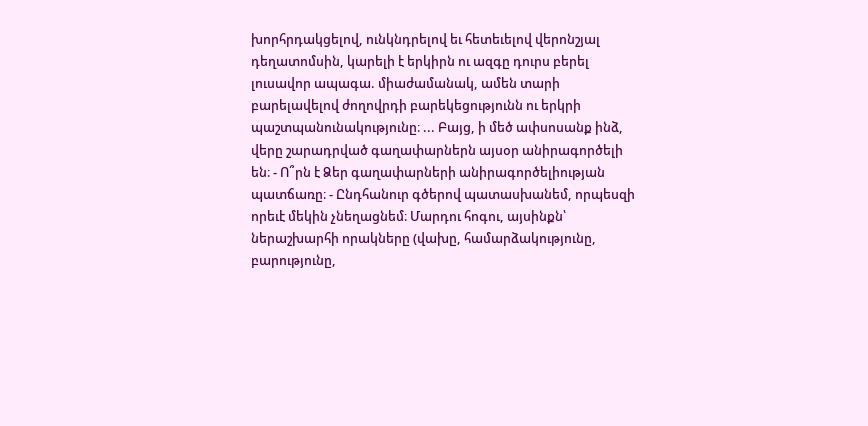խորհրդակցելով, ունկնդրելով եւ հետեւելով վերոնշյալ դեղատոմսին, կարելի է երկիրն ու ազգը դուրս բերել լուսավոր ապագա. միաժամանակ, ամեն տարի բարելավելով ժողովրդի բարեկեցությունն ու երկրի պաշտպանունակությունը։ ... Բայց, ի մեծ ափսոսանք ինձ, վերը շարադրված գաղափարներն այսօր անիրագործելի են։ - Ո՞րն է Ձեր գաղափարների անիրագործելիության պատճառը։ - Ընդհանուր գծերով պատասխանեմ, որպեսզի որեւէ մեկին չնեղացնեմ։ Մարդու հոգու, այսինքն՝ ներաշխարհի որակները (վախը, համարձակությունը, բարությունը,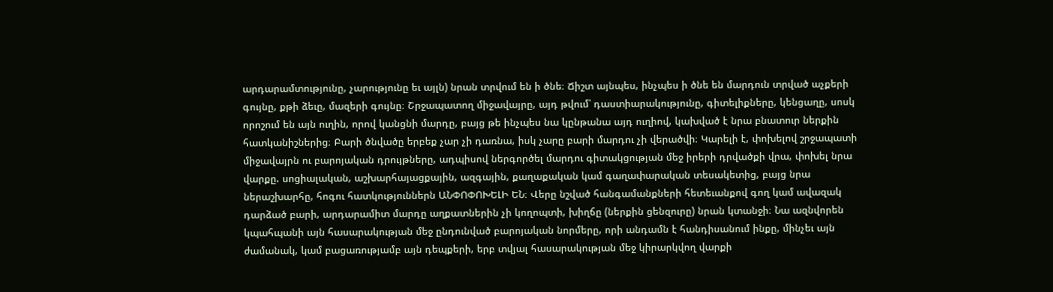արդարամտությունը, չարությունը եւ այլն) նրան տրվում են ի ծնե։ Ճիշտ այնպես, ինչպես ի ծնե են մարդուն տրված աչքերի գույնը, քթի ձեւը, մազերի գույնը։ Շրջապատող միջավայրը, այդ թվում՝ դաստիարակությունը, գիտելիքները, կենցաղը, սոսկ որոշում են այն ուղին, որով կանցնի մարդը, բայց թե ինչպես նա կընթանա այդ ուղիով, կախված է նրա բնատուր ներքին հատկանիշներից։ Բարի ծնվածը երբեք չար չի դառնա, իսկ չարը բարի մարդու չի վերածվի։ Կարելի է, փոխելով շրջապատի միջավայրն ու բարոյական դրույթները, ադպիսով ներգործել մարդու գիտակցության մեջ իրերի դրվածքի վրա, փոխել նրա վարքը. սոցիալական, աշխարհայացքային, ազգային, քաղաքական կամ գաղափարական տեսակետից, բայց նրա ներաշխարհը, հոգու հատկություններն ԱՆՓՈՓՈԽԵԼԻ ԵՆ։ Վերը նշված հանգամանքների հետեւանքով գող կամ ավազակ դարձած բարի, արդարամիտ մարդը աղքատներին չի կողոպտի, խիղճը (ներքին ցենզուրը) նրան կտանջի։ Նա ազնվորեն կպահպանի այն հասարակության մեջ ընդունված բարոյական նորմերը, որի անդամն է հանդիսանում ինքը, մինչեւ այն ժամանակ, կամ բացառությամբ այն դեպքերի, երբ տվյալ հասարակության մեջ կիրարկվող վարքի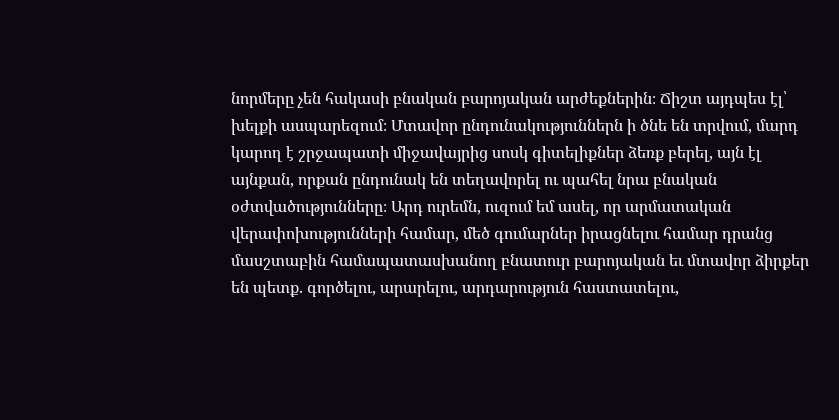նորմերը չեն հակասի բնական բարոյական արժեքներին։ Ճիշտ այդպես էլ՝ խելքի ասպարեզում։ Մտավոր ընդունակություններն ի ծնե են տրվում, մարդ կարող է շրջապատի միջավայրից սոսկ գիտելիքներ ձեռք բերել, այն էլ այնքան, որքան ընդունակ են տեղավորել ու պահել նրա բնական օժտվածությունները։ Արդ ուրեմն, ուզում եմ ասել, որ արմատական վերափոխությունների համար, մեծ գումարներ իրացնելու համար դրանց մասշտաբին համապատասխանող բնատուր բարոյական եւ մտավոր ձիրքեր են պետք. գործելու, արարելու, արդարություն հաստատելու,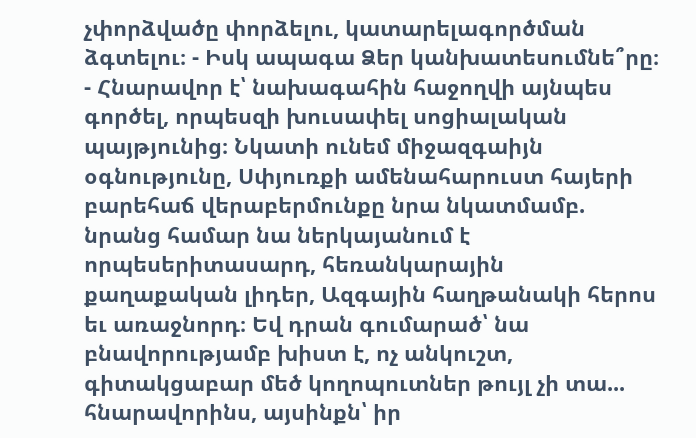չփորձվածը փորձելու, կատարելագործման ձգտելու։ - Իսկ ապագա Ձեր կանխատեսումնե՞րը։ - Հնարավոր է՝ նախագահին հաջողվի այնպես գործել, որպեսզի խուսափել սոցիալական պայթյունից։ Նկատի ունեմ միջազգաիյն օգնությունը, Սփյուռքի ամենահարուստ հայերի բարեհաճ վերաբերմունքը նրա նկատմամբ. նրանց համար նա ներկայանում է որպեսերիտասարդ, հեռանկարային քաղաքական լիդեր, Ազգային հաղթանակի հերոս եւ առաջնորդ։ Եվ դրան գումարած՝ նա բնավորությամբ խիստ է, ոչ անկուշտ, գիտակցաբար մեծ կողոպուտներ թույլ չի տա... հնարավորինս, այսինքն՝ իր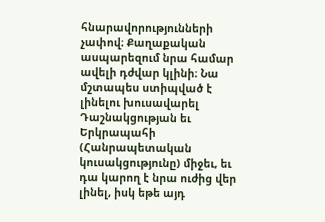հնարավորությունների չափով։ Քաղաքական ասպարեզում նրա համար ավելի դժվար կլինի։ Նա մշտապես ստիպված է լինելու խուսավարել Դաշնակցության եւ Երկրապահի (Հանրապետական կուսակցությունը) միջեւ, եւ դա կարող է նրա ուժից վեր լինել, իսկ եթե այդ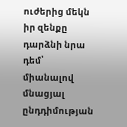ուժերից մեկն իր զենքը դարձնի նրա դեմ՝ միանալով մնացյալ ընդդիմության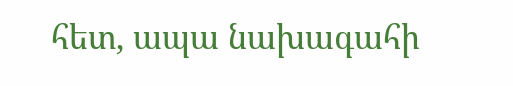հետ, ապա նախագահի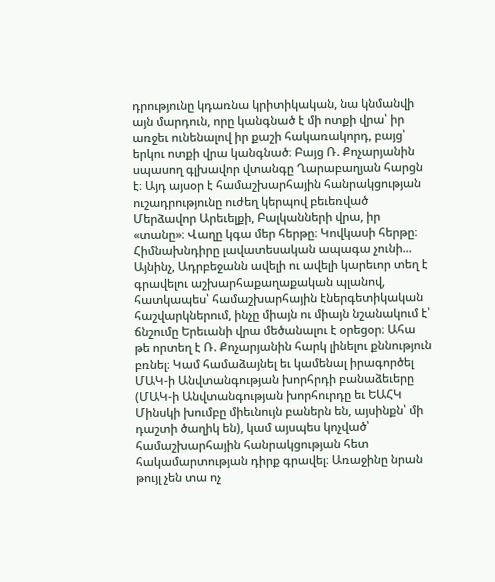դրությունը կդառնա կրիտիկական, նա կնմանվի այն մարդուն, որը կանգնած է մի ոտքի վրա՝ իր առջեւ ունենալով իր քաշի հակառակորդ, բայց՝ երկու ոտքի վրա կանգնած։ Բայց Ռ. Քոչարյանին սպասող գլխավոր վտանգը Ղարաբաղյան հարցն է։ Այդ այսօր է համաշխարհային հանրակցության ուշադրությունը ուժեղ կերպով բեւեռված Մերձավոր Արեւելքի, Բալկանների վրա, իր «տանը»։ Վաղը կգա մեր հերթը։ Կովկասի հերթը։ Հիմնախնդիրը լավատեսական ապագա չունի... Այնինչ, Ադրբեջանն ավելի ու ավելի կարեւոր տեղ է գրավելու աշխարհաքաղաքական պլանով, հատկապես՝ համաշխարհային էներգետիկական հաշվարկներում, ինչը միայն ու միայն նշանակում է՝ ճնշումը Երեւանի վրա մեծանալու է օրեցօր։ Ահա թե որտեղ է Ռ. Քոչարյանին հարկ լինելու քննություն բռնել։ Կամ համաձայնել եւ կամենալ իրագործել ՄԱԿ-ի Անվտանգության խորհրդի բանաձեւերը (ՄԱԿ-ի Անվտանգության խորհուրդը եւ ԵԱՀԿ Մինսկի խումբը միեւնույն բաներն են, այսինքն՝ մի դաշտի ծաղիկ են), կամ այսպես կոչված՝ համաշխարհային հանրակցության հետ հակամարտության դիրք գրավել։ Առաջինը նրան թույլ չեն տա ոչ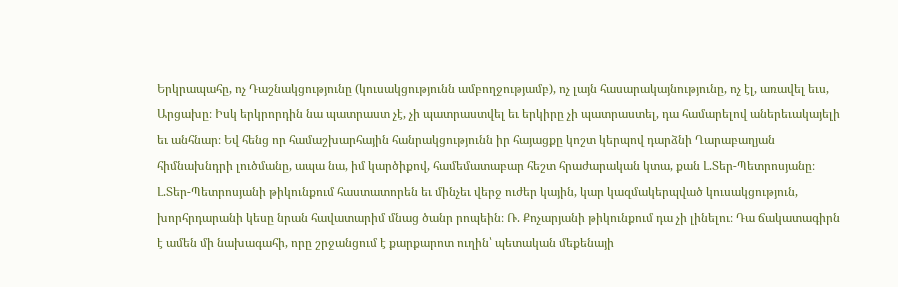Երկրապահը, ոչ Դաշնակցությունը (կուսակցությունն ամբողջությամբ), ոչ լայն հասարակայնությունը, ոչ էլ, առավել եւս, Արցախը։ Իսկ երկրորդին նա պատրաստ չէ, չի պատրաստվել եւ երկիրը չի պատրաստել, դա համարելով աներեւակայելի եւ անհնար։ Եվ հենց որ համաշխարհային հանրակցությունն իր հայացքը կոշտ կերպով դարձնի Ղարաբաղյան հիմնախնդրի լուծմանը, ապա նա, իմ կարծիքով, համեմատաբար հեշտ հրաժարական կտա, քան Լ.Տեր-Պետրոսյանը։ Լ.Տեր-Պետրոսյանի թիկունքում հաստատորեն եւ մինչեւ վերջ ուժեր կային, կար կազմակերպված կուսակցություն, խորհրդարանի կեսը նրան հավատարիմ մնաց ծանր րոպեին։ Ռ. Քոչարյանի թիկունքում դա չի լինելու։ Դա ճակատագիրն է ամեն մի նախագահի, որը շրջանցում է քարքարոտ ուղին՝ պետական մեքենայի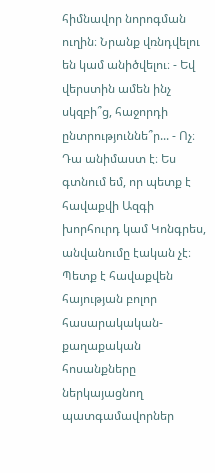հիմնավոր նորոգման ուղին։ Նրանք վռնդվելու են կամ անիծվելու։ - Եվ վերստին ամեն ինչ սկզբի՞ց, հաջորդի ընտրություննե՞ր... - Ոչ։ Դա անիմաստ է։ Ես գտնում եմ, որ պետք է հավաքվի Ազգի խորհուրդ կամ Կոնգրես, անվանումը էական չէ։ Պետք է հավաքվեն հայության բոլոր հասարակական-քաղաքական հոսանքները ներկայացնող պատգամավորներ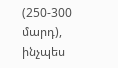(250-300 մարդ), ինչպես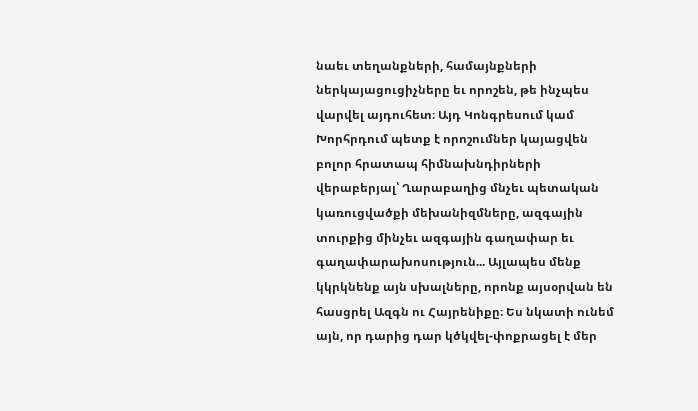նաեւ տեղանքների, համայնքների ներկայացուցիչները եւ որոշեն, թե ինչպես վարվել այդուհետ։ Այդ Կոնգրեսում կամ Խորհրդում պետք է որոշումներ կայացվեն բոլոր հրատապ հիմնախնդիրների վերաբերյալ՝ Ղարաբաղից մնչեւ պետական կառուցվածքի մեխանիզմները, ազգային տուրքից մինչեւ ազգային գաղափար եւ գաղափարախոսություն... Այլապես մենք կկրկնենք այն սխալները, որոնք այսօրվան են հասցրել Ազգն ու Հայրենիքը։ Ես նկատի ունեմ այն, որ դարից դար կծկվել-փոքրացել է մեր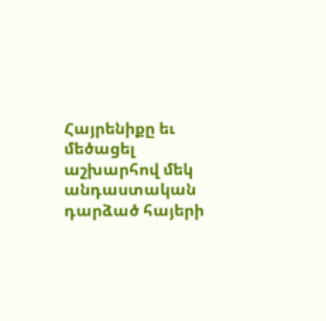Հայրենիքը եւ մեծացել աշխարհով մեկ անդաստական դարձած հայերի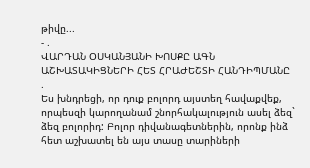թիվը...
- .
ՎԱՐԴԱՆ ՕՍԿԱՆՅԱՆԻ ԽՈՍՔԸ ԱԳՆ ԱՇԽԱՏԱԿԻՑՆԵՐԻ ՀԵՏ ՀՐԱԺԵՇՏԻ ՀԱՆԴԻՊՄԱՆԸ
.
Ես խնդրեցի, որ դուք բոլորդ այստեղ հավաքվեք, որպեսզի կարողանամ շնորհակալություն ասել ձեզ` ձեզ բոլորիդ: Բոլոր դիվանագետներին, որոնք ինձ հետ աշխատել են այս տասը տարիների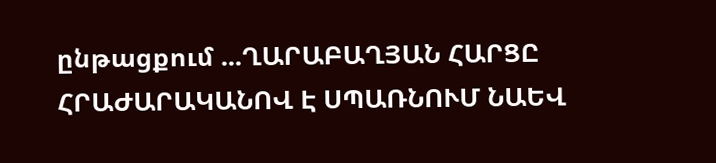ընթացքում ...ՂԱՐԱԲԱՂՅԱՆ ՀԱՐՑԸ ՀՐԱԺԱՐԱԿԱՆՈՎ Է ՍՊԱՌՆՈՒՄ ՆԱԵՎ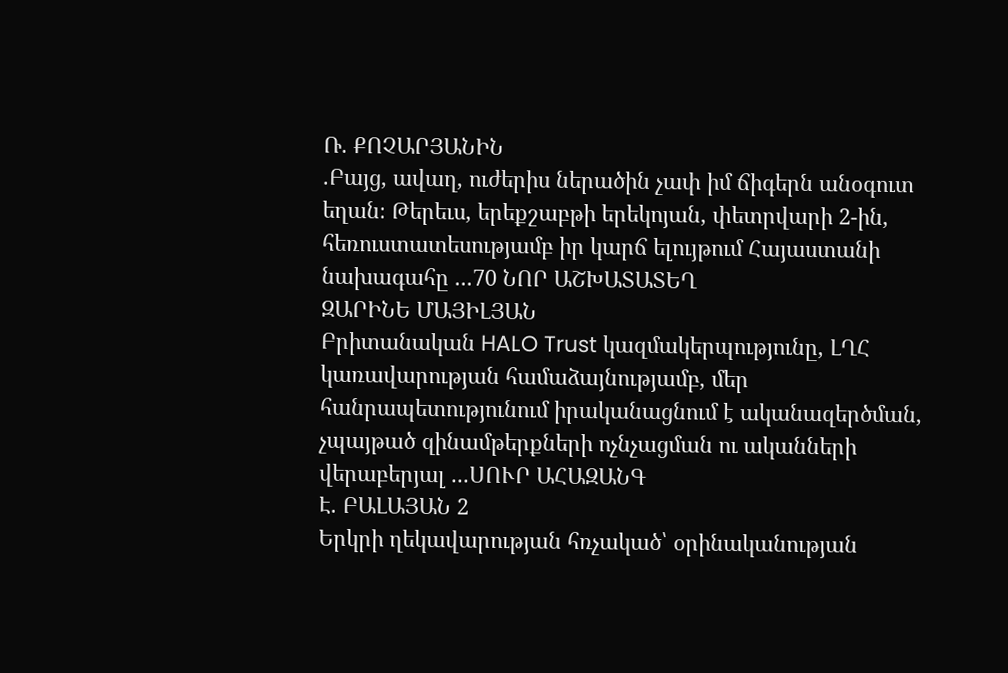Ռ. ՔՈՉԱՐՅԱՆԻՆ
.Բայց, ավաղ, ուժերիս ներածին չափ իմ ճիգերն անօգուտ եղան։ Թերեւս, երեքշաբթի երեկոյան, փետրվարի 2-ին, հեռուստատեսությամբ իր կարճ ելույթում Հայաստանի նախագահը ...70 ՆՈՐ ԱՇԽԱՏԱՏԵՂ
ԶԱՐԻՆԵ ՄԱՅԻԼՅԱՆ
Բրիտանական HALO Trust կազմակերպությունը, ԼՂՀ կառավարության համաձայնությամբ, մեր հանրապետությունում իրականացնում է ականազերծման, չպայթած զինամթերքների ոչնչացման ու ականների վերաբերյալ ...ՍՈՒՐ ԱՀԱԶԱՆԳ
Է. ԲԱԼԱՅԱՆ 2
Երկրի ղեկավարության հռչակած՝ օրինականության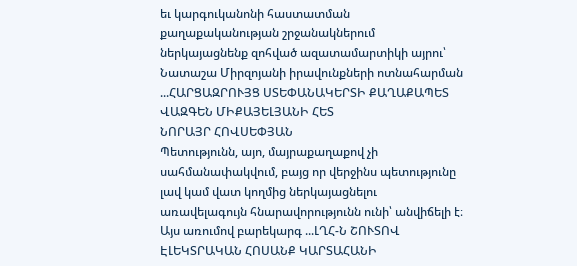եւ կարգուկանոնի հաստատման քաղաքականության շրջանակներում ներկայացնենք զոհված ազատամարտիկի այրու՝ Նատաշա Միրզոյանի իրավունքների ոտնահարման ...ՀԱՐՑԱԶՐՈՒՅՑ ՍՏԵՓԱՆԱԿԵՐՏԻ ՔԱՂԱՔԱՊԵՏ ՎԱԶԳԵՆ ՄԻՔԱՅԵԼՅԱՆԻ ՀԵՏ
ՆՈՐԱՅՐ ՀՈՎՍԵՓՅԱՆ
Պետությունն, այո, մայրաքաղաքով չի սահմանափակվում, բայց որ վերջինս պետությունը լավ կամ վատ կողմից ներկայացնելու առավելագույն հնարավորությունն ունի՝ անվիճելի է։ Այս առումով բարեկարգ ...ԼՂՀ-Ն ՇՈՒՏՈՎ ԷԼԵԿՏՐԱԿԱՆ ՀՈՍԱՆՔ ԿԱՐՏԱՀԱՆԻ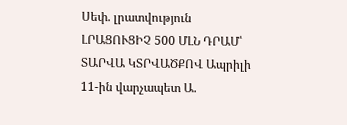Սեփ. լրատվություն
ԼՐԱՑՈՒՑԻՉ 500 ՄԼՆ ԴՐԱՄ՝ ՏԱՐՎԱ ԿՏՐՎԱԾՔՈՎ Ապրիլի 11-ին վարչապետ Ա.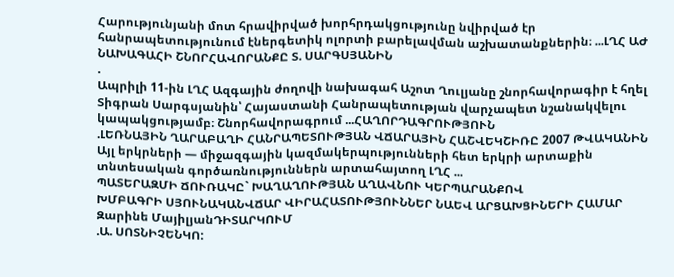Հարությունյանի մոտ հրավիրված խորհրդակցությունը նվիրված էր հանրապետությունում էներգետիկ ոլորտի բարելավման աշխատանքներին։ ...ԼՂՀ ԱԺ ՆԱԽԱԳԱՀԻ ՇՆՈՐՀԱՎՈՐԱՆՔԸ Տ. ՍԱՐԳՍՅԱՆԻՆ
.
Ապրիլի 11-ին ԼՂՀ Ազգային ժողովի նախագահ Աշոտ Ղուլյանը շնորհավորագիր է հղել Տիգրան Սարգսյանին՝ Հայաստանի Հանրապետության վարչապետ նշանակվելու կապակցությամբ։ Շնորհավորագրում ...ՀԱՂՈՐԴԱԳՐՈՒԹՅՈՒՆ
.ԼԵՌՆԱՅԻՆ ՂԱՐԱԲԱՂԻ ՀԱՆՐԱՊԵՏՈՒԹՅԱՆ ՎՃԱՐԱՅԻՆ ՀԱՇՎԵԿՇԻՌԸ 2007 ԹՎԱԿԱՆԻՆ Այլ երկրների — միջազգային կազմակերպությունների հետ երկրի արտաքին տնտեսական գործառնություններն արտահայտող ԼՂՀ ...
ՊԱՏԵՐԱԶՄԻ ՃՈՒՌԱԿԸ` ԽԱՂԱՂՈՒԹՅԱՆ ԱՂԱՎՆՈՒ ԿԵՐՊԱՐԱՆՔՈՎ
ԽՄԲԱԳՐԻ ՍՅՈՒՆԱԿԱՆՎՃԱՐ ՎԻՐԱՀԱՏՈՒԹՅՈՒՆՆԵՐ ՆԱԵՎ ԱՐՑԱԽՑԻՆԵՐԻ ՀԱՄԱՐ
Զարինե ՄայիլյանԴԻՏԱՐԿՈՒՄ
.Ա. ՍՈՏՆԻՉԵՆԿՈ: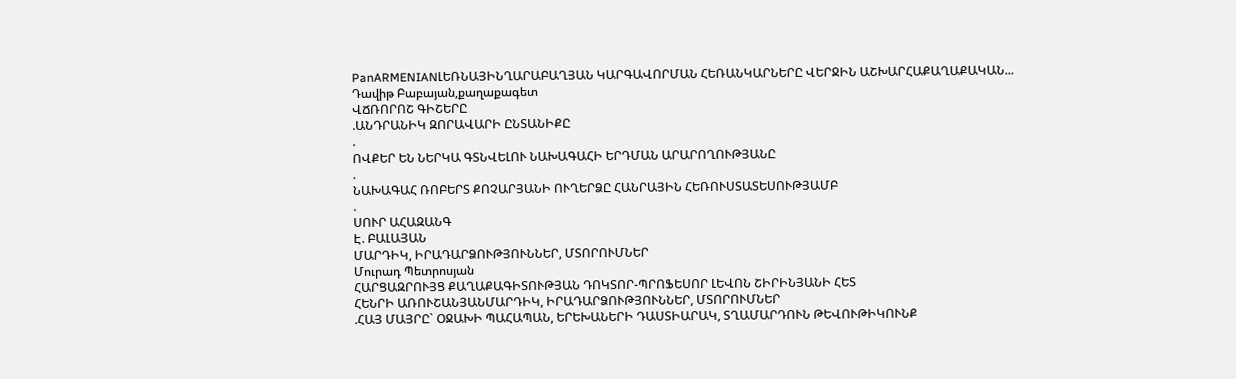PanARMENIANԼԵՌՆԱՅԻՆՂԱՐԱԲԱՂՅԱՆ ԿԱՐԳԱՎՈՐՄԱՆ ՀԵՌԱՆԿԱՐՆԵՐԸ ՎԵՐՋԻՆ ԱՇԽԱՐՀԱՔԱՂԱՔԱԿԱՆ...
Դավիթ Բաբայան,քաղաքագետ
ՎՃՌՈՐՈՇ ԳԻՇԵՐԸ
.ԱՆԴՐԱՆԻԿ ԶՈՐԱՎԱՐԻ ԸՆՏԱՆԻՔԸ
.
ՈՎՔԵՐ ԵՆ ՆԵՐԿԱ ԳՏՆՎԵԼՈՒ ՆԱԽԱԳԱՀԻ ԵՐԴՄԱՆ ԱՐԱՐՈՂՈՒԹՅԱՆԸ
.
ՆԱԽԱԳԱՀ ՌՈԲԵՐՏ ՔՈՉԱՐՅԱՆԻ ՈՒՂԵՐՁԸ ՀԱՆՐԱՅԻՆ ՀԵՌՈՒՍՏԱՏԵՍՈՒԹՅԱՄԲ
.
ՍՈՒՐ ԱՀԱԶԱՆԳ
Է. ԲԱԼԱՅԱՆ
ՄԱՐԴԻԿ, ԻՐԱԴԱՐՁՈՒԹՅՈՒՆՆԵՐ, ՄՏՈՐՈՒՄՆԵՐ
Մուրադ Պետրոսյան
ՀԱՐՑԱԶՐՈՒՅՑ ՔԱՂԱՔԱԳԻՏՈՒԹՅԱՆ ԴՈԿՏՈՐ-ՊՐՈՖԵՍՈՐ ԼԵՎՈՆ ՇԻՐԻՆՅԱՆԻ ՀԵՏ
ՀԵՆՐԻ ԱՌՈՒՇԱՆՅԱՆՄԱՐԴԻԿ, ԻՐԱԴԱՐՁՈՒԹՅՈՒՆՆԵՐ, ՄՏՈՐՈՒՄՆԵՐ
.ՀԱՅ ՄԱՅՐԸ` ՕՋԱԽԻ ՊԱՀԱՊԱՆ, ԵՐԵԽԱՆԵՐԻ ԴԱՍՏԻԱՐԱԿ, ՏՂԱՄԱՐԴՈՒՆ ԹԵՎՈՒԹԻԿՈՒՆՔ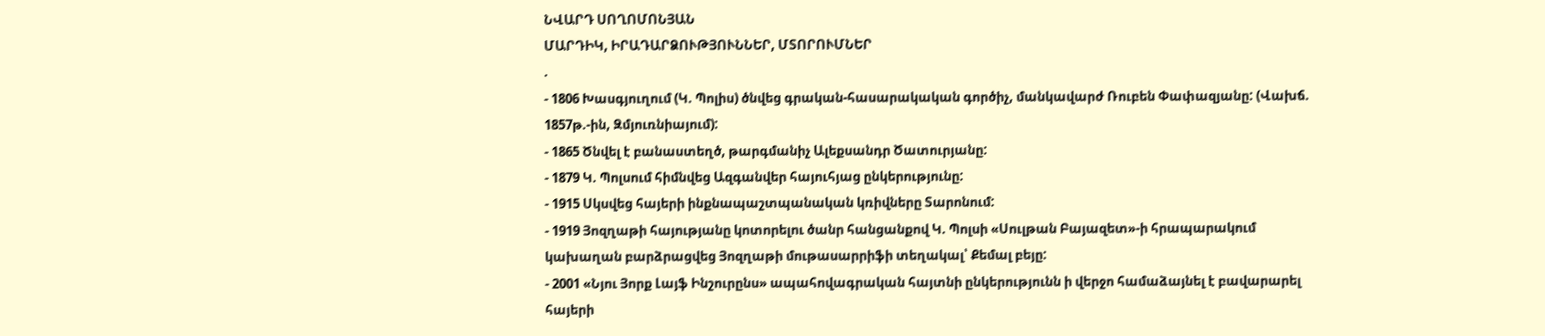ՆՎԱՐԴ ՍՈՂՈՄՈՆՅԱՆ
ՄԱՐԴԻԿ, ԻՐԱԴԱՐՁՈՒԹՅՈՒՆՆԵՐ, ՄՏՈՐՈՒՄՆԵՐ
.
- 1806 Խասգյուղում (Կ. Պոլիս) ծնվեց գրական-հասարակական գործիչ, մանկավարժ Ռուբեն Փափազյանը: (Վախճ. 1857թ.-ին, Զմյուռնիայում):
- 1865 Ծնվել է բանաստեղծ, թարգմանիչ Ալեքսանդր Ծատուրյանը:
- 1879 Կ. Պոլսում հիմնվեց Ազգանվեր հայուհյաց ընկերությունը:
- 1915 Սկսվեց հայերի ինքնապաշտպանական կռիվները Տարոնում:
- 1919 Յոզղաթի հայությանը կոտորելու ծանր հանցանքով Կ. Պոլսի «Սուլթան Բայազետ»-ի հրապարակում կախաղան բարձրացվեց Յոզղաթի մութասարրիֆի տեղակալ՝ Քեմալ բեյը:
- 2001 «Նյու Յորք Լայֆ Ինշուրընս» ապահովագրական հայտնի ընկերությունն ի վերջո համաձայնել է բավարարել հայերի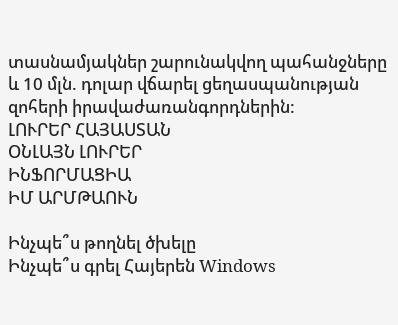տասնամյակներ շարունակվող պահանջները և 10 մլն. դոլար վճարել ցեղասպանության զոհերի իրավաժառանգորդներին:
ԼՈՒՐԵՐ ՀԱՅԱՍՏԱՆ
ՕՆԼԱՅՆ ԼՈՒՐԵՐ
ԻՆՖՈՐՄԱՑԻԱ
ԻՄ ԱՐՄԹԱՈՒՆ

Ինչպե՞ս թողնել ծխելը
Ինչպե՞ս գրել Հայերեն Windows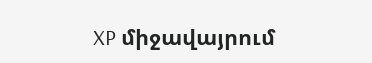XP միջավայրում